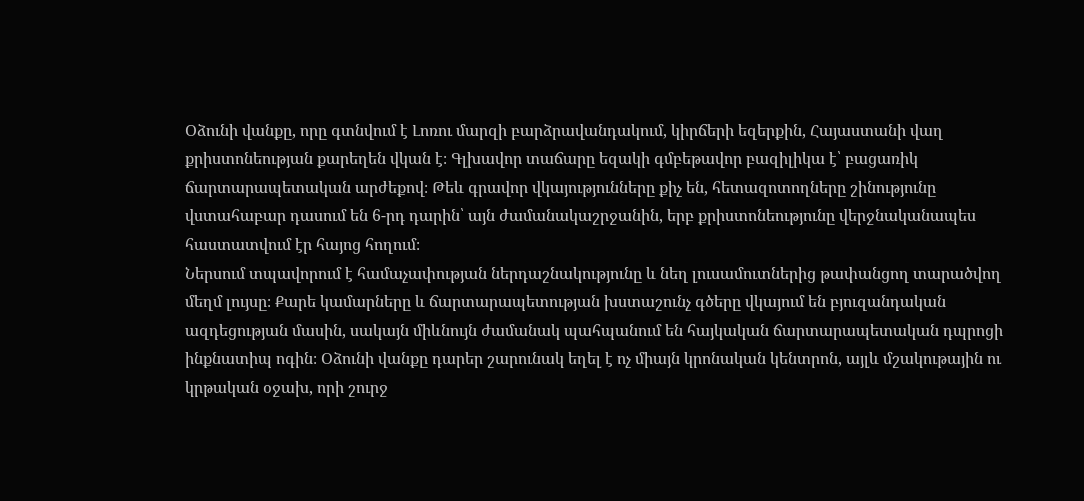Օձունի վանքը, որը գտնվում է Լոռու մարզի բարձրավանդակում, կիրճերի եզերքին, Հայաստանի վաղ քրիստոնեության քարեղեն վկան է։ Գլխավոր տաճարը եզակի գմբեթավոր բազիլիկա է՝ բացառիկ ճարտարապետական արժեքով։ Թեև գրավոր վկայությունները քիչ են, հետազոտողները շինությունը վստահաբար դասում են 6-րդ դարին՝ այն ժամանակաշրջանին, երբ քրիստոնեությունը վերջնականապես հաստատվում էր հայոց հողում։
Ներսում տպավորում է համաչափության ներդաշնակությունը և նեղ լուսամուտներից թափանցող տարածվող մեղմ լույսը։ Քարե կամարները և ճարտարապետության խստաշունչ գծերը վկայում են բյուզանդական ազդեցության մասին, սակայն միևնույն ժամանակ պահպանում են հայկական ճարտարապետական դպրոցի ինքնատիպ ոգին։ Օձունի վանքը դարեր շարունակ եղել է ոչ միայն կրոնական կենտրոն, այլև մշակութային ու կրթական օջախ, որի շուրջ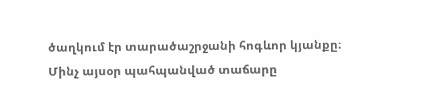ծաղկում էր տարածաշրջանի հոգևոր կյանքը։
Մինչ այսօր պահպանված տաճարը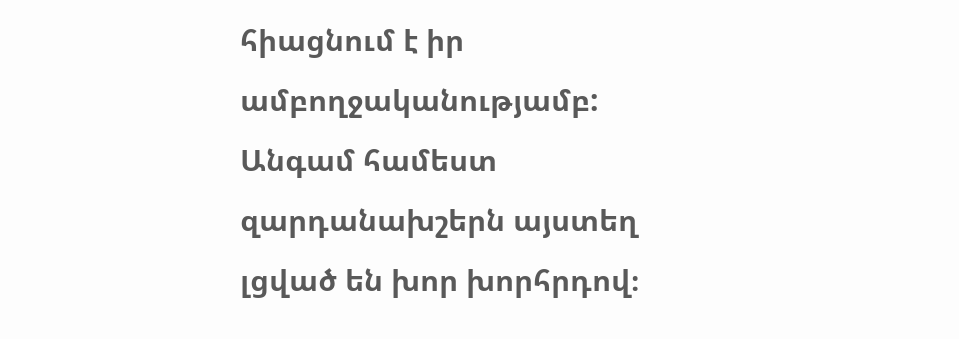հիացնում է իր ամբողջականությամբ: Անգամ համեստ զարդանախշերն այստեղ լցված են խոր խորհրդով։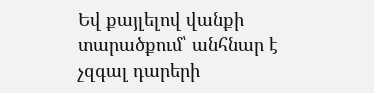Եվ քայլելով վանքի տարածքում՝ անհնար է չզգալ դարերի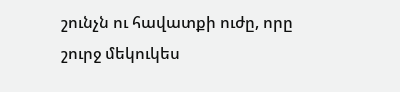շունչն ու հավատքի ուժը, որը շուրջ մեկուկես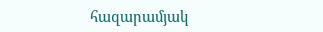հազարամյակ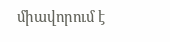միավորում է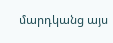մարդկանց այս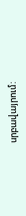սրբավայրում: